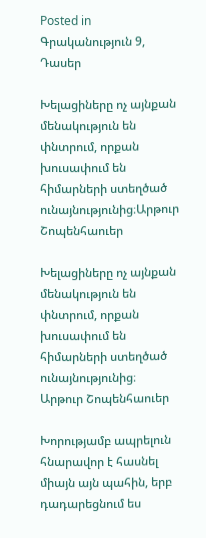Posted in Գրականություն 9, Դասեր

Խելացիները ոչ այնքան մենակություն են փնտրում, որքան խուսափում են հիմարների ստեղծած ունայնությունից։Արթուր Շոպենհաուեր

Խելացիները ոչ այնքան մենակություն են փնտրում, որքան խուսափում են հիմարների ստեղծած ունայնությունից։
Արթուր Շոպենհաուեր

Խորությամբ ապրելուն հնարավոր է հասնել միայն այն պահին, երբ դադարեցնում ես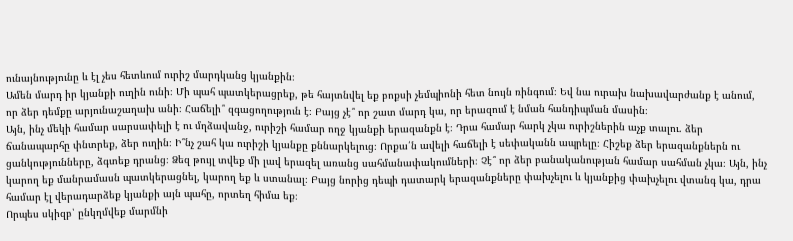ունայնությունը և էլ չես հետևում ուրիշ մարդկանց կյանքին։
Ամեն մարդ իր կյանքի ուղին ունի։ Մի պահ պատկերացրեք, թե հայտնվել եք բոքսի չեմպիոնի հետ նույն ռինգում։ Եվ նա ուրախ նախավարժանք է անում, որ ձեր դեմքը արյունաշաղախ անի։ Հաճելի՞ զգացողություն է։ Բայց չէ՞ որ շատ մարդ կա, որ երազում է նման հանդիպման մասին։
Այն, ինչ մեկի համար սարսափելի է ու մղձավանջ, ուրիշի համար ողջ կյանքի երազանքն է։ Դրա համար հարկ չկա ուրիշներին աչք տալու. ձեր ճանապարհը փնտրեք, ձեր ուղին։ Ի՞նչ շահ կա ուրիշի կյանքը քննարկելուց։ Որքա՛ն ավելի հաճելի է սեփականն ապրելը։ Հիշեք ձեր երազանքներն ու ցանկությունները, ձգտեք դրանց։ Ձեզ թույլ տվեք մի լավ երազել առանց սահմանափակումների։ Չէ՞ որ ձեր բանականության համար սահման չկա։ Այն, ինչ կարող եք մանրամասն պատկերացնել, կարող եք և ստանալ։ Բայց նորից դեպի դատարկ երազանքները փախչելու և կյանքից փախչելու վտանգ կա, դրա համար էլ վերադարձեք կյանքի այն պահը, որտեղ հիմա եք։
Որպես սկիզբ՝ ընկղմվեք մարմնի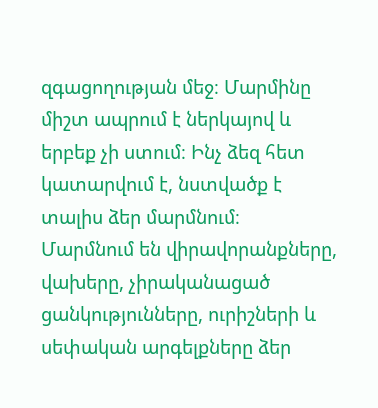զգացողության մեջ։ Մարմինը միշտ ապրում է ներկայով և երբեք չի ստում։ Ինչ ձեզ հետ կատարվում է, նստվածք է տալիս ձեր մարմնում։ Մարմնում են վիրավորանքները, վախերը, չիրականացած ցանկությունները, ուրիշների և սեփական արգելքները ձեր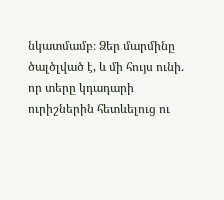նկատմամբ։ Ձեր մարմինը ծալծլված է, և մի հույս ունի. որ տերը կդադարի ուրիշներին հետևելուց ու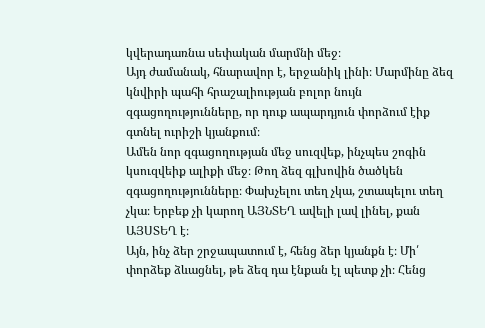կվերադառնա սեփական մարմնի մեջ։
Այդ ժամանակ, հնարավոր է, երջանիկ լինի։ Մարմինը ձեզ կնվիրի պահի հրաշալիության բոլոր նույն զգացողությունները, որ դուք ապարդյուն փորձում էիք գտնել ուրիշի կյանքում։
Ամեն նոր զգացողության մեջ սուզվեք, ինչպես շոգին կսուզվեիք ալիքի մեջ։ Թող ձեզ գլխովին ծածկեն զգացողությունները։ Փախչելու տեղ չկա, շտապելու տեղ չկա։ Երբեք չի կարող ԱՅՆՏԵՂ ավելի լավ լինել, քան ԱՅՍՏԵՂ է։
Այն, ինչ ձեր շրջապատում է, հենց ձեր կյանքն է։ Մի՛ փորձեք ձևացնել, թե ձեզ դա էնքան էլ պետք չի։ Հենց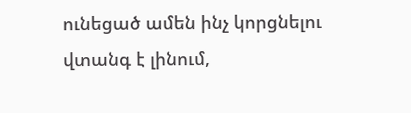ունեցած ամեն ինչ կորցնելու վտանգ է լինում,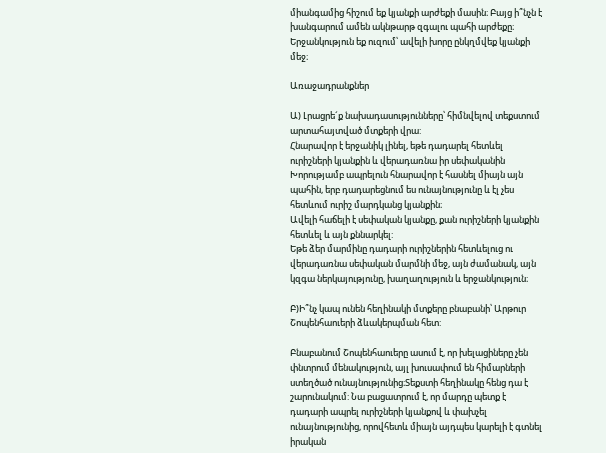միանգամից հիշում եք կյանքի արժեքի մասին։ Բայց ի՞նչն է խանգարում ամեն ակնթարթ զգալու պահի արժեքը։
Երջանկություն եք ուզում՝ ավելի խորը ընկղմվեք կյանքի մեջ։

Առաջադրանքներ

Ա) Լրացրե´ք նախադասությունները՝ հիմնվելով տեքստում արտահայտված մտքերի վրա:
Հնարավոր է երջանիկ լինել, եթե դադարել հետևել ուրիշների կյանքին և վերադառնա իր սեփականին
Խորությամբ ապրելուն հնարավոր է հասնել միայն այն պահին, երբ դադարեցնում ես ունայնությունը և էլ չես հետևում ուրիշ մարդկանց կյանքին։
Ավելի հաճելի է սեփական կյանքը, քան ուրիշների կյանքին հետևել և այն քննարկել:
Եթե ձեր մարմինը դադարի ուրիշներին հետևելուց ու վերադառնա սեփական մարմնի մեջ, այն ժամանակ, այն կզգա ներկայությունը, խաղաղություն և երջանկություն։

Բ)Ի՞նչ կապ ունեն հեղինակի մտքերը բնաբանի՝ Արթուր Շոպենհաուերի ձևակերպման հետ:

Բնաբանում Շոպենհաուերը ասում է, որ խելացիները չեն փնտրում մենակություն, այլ խուսափում են հիմարների ստեղծած ունայնությունից։Տեքստի հեղինակը հենց դա է շարունակում: Նա բացատրում է, որ մարդը պետք է դադարի ապրել ուրիշների կյանքով և փախչել ունայնությունից, որովհետև միայն այդպես կարելի է գտնել իրական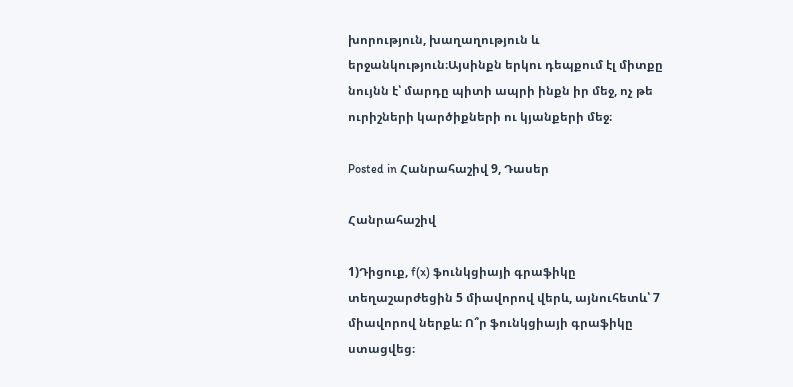խորություն, խաղաղություն և երջանկություն։Այսինքն երկու դեպքում էլ միտքը նույնն է՝ մարդը պիտի ապրի ինքն իր մեջ, ոչ թե ուրիշների կարծիքների ու կյանքերի մեջ։

Posted in Հանրահաշիվ 9, Դասեր

Հանրահաշիվ

1)Դիցուք, f(x) ֆունկցիայի գրաֆիկը տեղաշարժեցին 5 միավորով վերև, այնուհետև՝ 7 միավորով ներքև։ Ո՞ր ֆունկցիայի գրաֆիկը ստացվեց։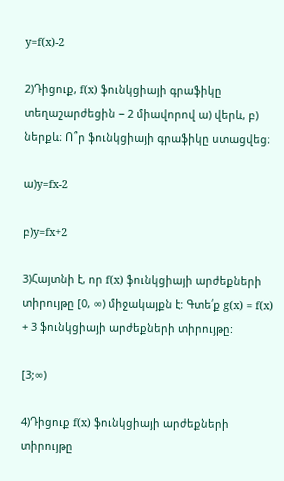y=f(x)-2

2)Դիցուք, f(x) ֆունկցիայի գրաֆիկը տեղաշարժեցին − 2 միավորով ա) վերև, բ) ներքև։ Ո՞ր ֆունկցիայի գրաֆիկը ստացվեց։

ա)y=fx-2

բ)y=fx+2

3)Հայտնի է, որ f(x) ֆունկցիայի արժեքների տիրույթը [0, ∞) միջակայքն է: Գտե՛ք g(x) = f(x) + 3 ֆունկցիայի արժեքների տիրույթը:

[3;∞)

4)Դիցուք f(x) ֆունկցիայի արժեքների տիրույթը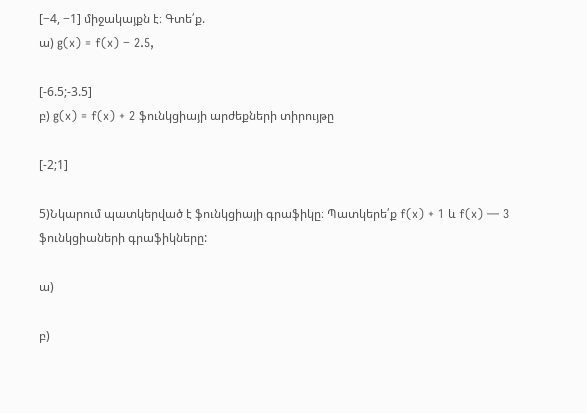[−4, −1] միջակայքն է։ Գտե՛ք.
ա) g(x) = f(x) − 2.5,

[-6.5;-3.5]
բ) g(x) = f(x) + 2 ֆունկցիայի արժեքների տիրույթը

[-2;1]

5)Նկարում պատկերված է ֆունկցիայի գրաֆիկը։ Պատկերե՛ք f(x) + 1 և f(x) — 3 ֆունկցիաների գրաֆիկները:

ա)

բ)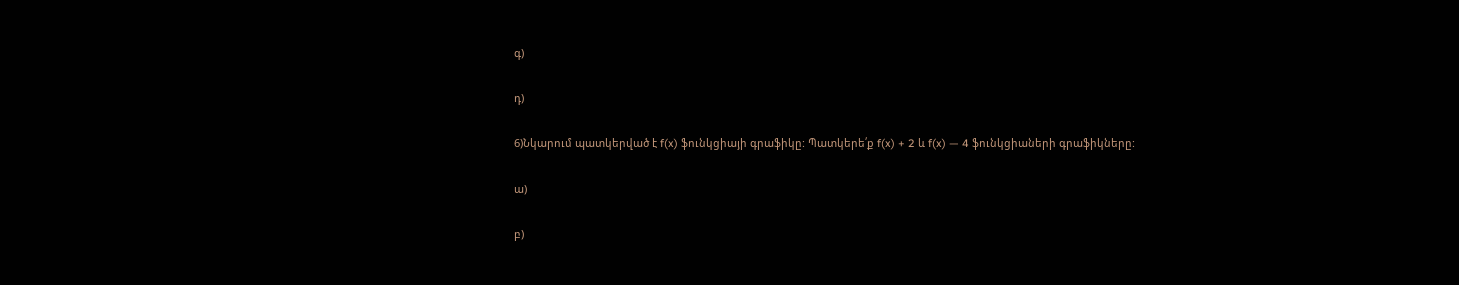գ)

դ)

6)Նկարում պատկերված է f(x) ֆունկցիայի գրաֆիկը: Պատկերե՛ք f(x) + 2 և f(x) — 4 ֆունկցիաների գրաֆիկները:

ա)

բ)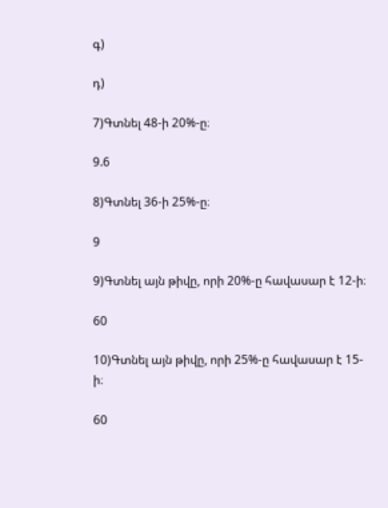գ)

դ)

7)Գտնել 48-ի 20%-ը։

9.6

8)Գտնել 36-ի 25%-ը։

9

9)Գտնել այն թիվը, որի 20%-ը հավասար է 12-ի։

60

10)Գտնել այն թիվը, որի 25%-ը հավասար է 15-ի։

60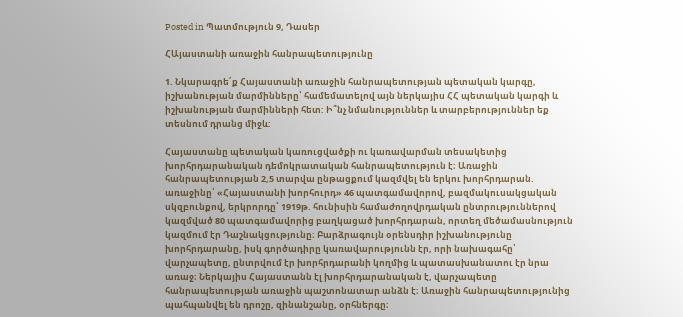Posted in Պատմություն 9, Դասեր

ՀԱյաստանի առաջին հանրապետությունը

1. Նկարագրե՛ք Հայաստանի առաջին հանրապետության պետական կարգը, իշխանության մարմինները՝ համեմատելով այն ներկայիս ՀՀ պետական կարգի և իշխանության մարմինների հետ: Ի՞նչ նմանություններ և տարբերություններ եք տեսնում դրանց միջև:

Հայաստանը պետական կառուցվածքի ու կառավարման տեսակետից խորհրդարանական դեմոկրատական հանրապետություն է։ Առաջին հանրապետության 2,5 տարվա ընթացքում կազմվել են երկու խորհրդարան. առաջինը՝ «Հայաստանի խորհուրդ» 46 պատգամավորով, բազմակուսակցական սկզբունքով, երկրորդը՝ 1919թ. հունիսին համաժողովրդական ընտրություններով կազմված 80 պատգամավորից բաղկացած խորհրդարան, որտեղ մեծամասնություն կազմում էր Դաշնակցությունը։ Բարձրագույն օրենսդիր իշխանությունը խորհրդարանը, իսկ գործադիրը կառավարությունն էր, որի նախագահը՝ վարչապետը, ընտրվում էր խորհրդարանի կողմից և պատասխանատու էր նրա առաջ։ Ներկայիս Հայաստանն էլ խորհրդարանական է, վարչապետը հանրապետության առաջին պաշտոնատար անձն է։ Առաջին հանրապետությունից պահպանվել են դրոշը, զինանշանը, օրհներգը։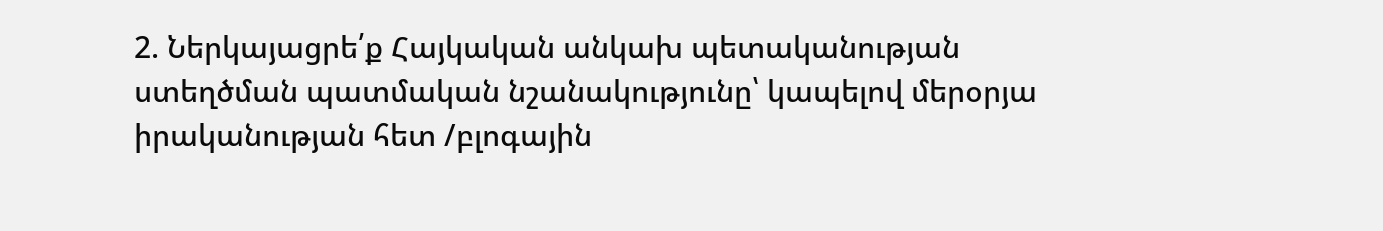2. Ներկայացրե՛ք Հայկական անկախ պետականության ստեղծման պատմական նշանակությունը՝ կապելով մերօրյա իրականության հետ /բլոգային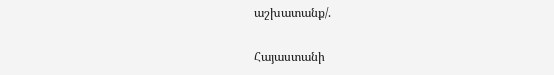աշխատանք/.

Հայաստանի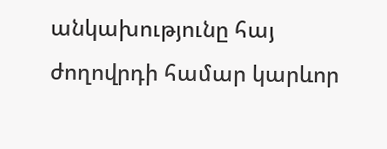անկախությունը հայ ժողովրդի համար կարևոր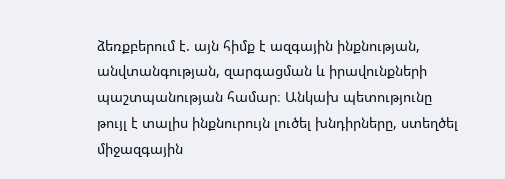ձեռքբերում է. այն հիմք է ազգային ինքնության, անվտանգության, զարգացման և իրավունքների պաշտպանության համար։ Անկախ պետությունը թույլ է տալիս ինքնուրույն լուծել խնդիրները, ստեղծել միջազգային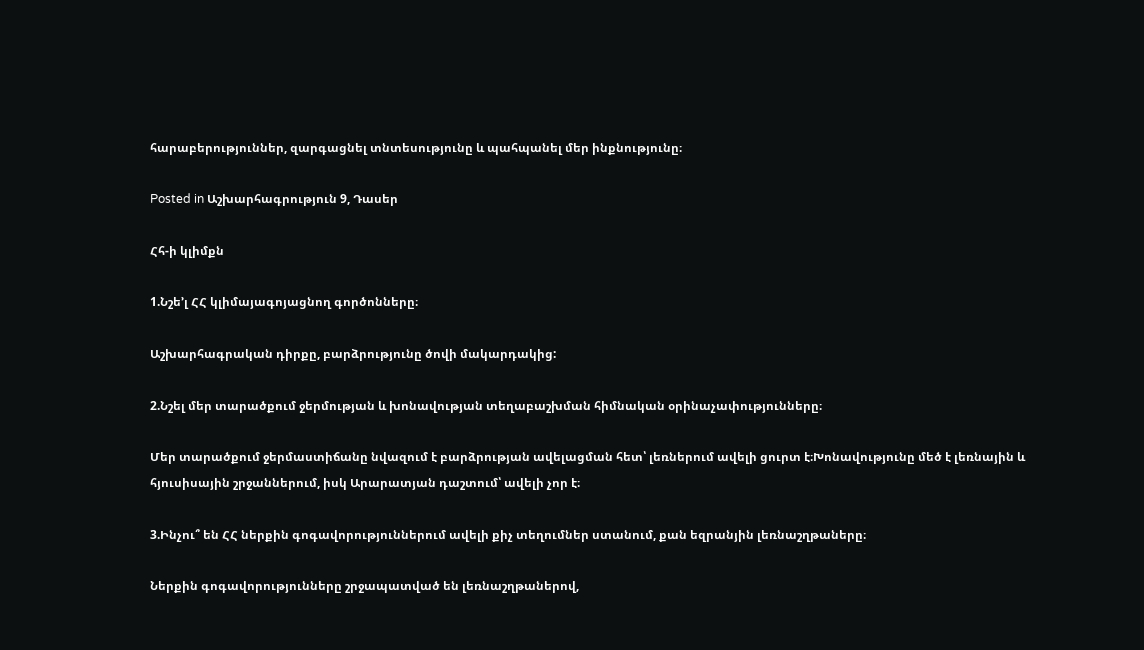հարաբերություններ, զարգացնել տնտեսությունը և պահպանել մեր ինքնությունը։

Posted in Աշխարհագրություն 9, Դասեր

Հհ-ի կլիմքն

1.Նշե’լ ՀՀ կլիմայագոյացնող գործոնները։

Աշխարհագրական դիրքը, բարձրությունը ծովի մակարդակից:

2.Նշել մեր տարածքում ջերմության և խոնավության տեղաբաշխման հիմնական օրինաչափությունները։

Մեր տարածքում ջերմաստիճանը նվազում է բարձրության ավելացման հետ՝ լեռներում ավելի ցուրտ է։Խոնավությունը մեծ է լեռնային և հյուսիսային շրջաններում, իսկ Արարատյան դաշտում՝ ավելի չոր է։

3.Ինչու՞ են ՀՀ ներքին գոգավորություններում ավելի քիչ տեղումներ ստանում, քան եզրանյին լեռնաշղթաները։

Ներքին գոգավորությունները շրջապատված են լեռնաշղթաներով,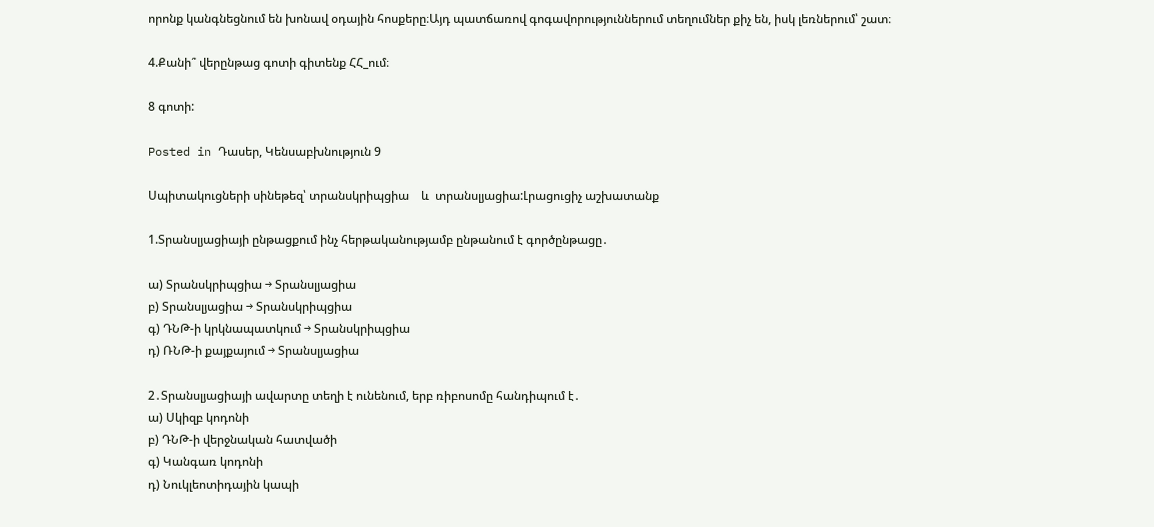որոնք կանգնեցնում են խոնավ օդային հոսքերը։Այդ պատճառով գոգավորություններում տեղումներ քիչ են, իսկ լեռներում՝ շատ։

4.Քանի՞ վերընթաց գոտի գիտենք ՀՀ_ում։

8 գոտի:

Posted in Դասեր, Կենսաբխնություն 9

Սպիտակուցների սինեթեզ՝ տրանսկրիպցիա    և  տրանսլյացիա:Լրացուցիչ աշխատանք

1.Տրանսլյացիայի ընթացքում ինչ հերթականությամբ ընթանում է գործընթացը․

ա) Տրանսկրիպցիա → Տրանսլյացիա
բ) Տրանսլյացիա → Տրանսկրիպցիա
գ) ԴՆԹ-ի կրկնապատկում → Տրանսկրիպցիա
դ) ՌՆԹ-ի քայքայում → Տրանսլյացիա

2․Տրանսլյացիայի ավարտը տեղի է ունենում, երբ ռիբոսոմը հանդիպում է․
ա) Սկիզբ կոդոնի
բ) ԴՆԹ-ի վերջնական հատվածի
գ) Կանգառ կոդոնի
դ) Նուկլեոտիդային կապի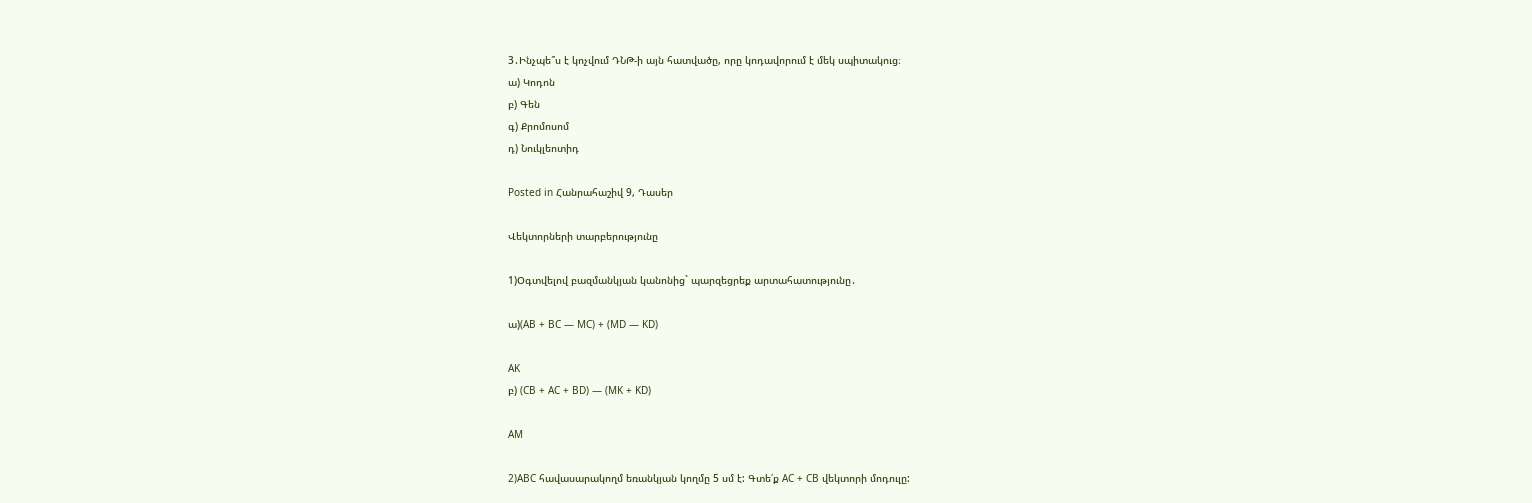3․Ինչպե՞ս է կոչվում ԴՆԹ-ի այն հատվածը, որը կոդավորում է մեկ սպիտակուց։
ա) Կոդոն
բ) Գեն
գ) Քրոմոսոմ
դ) Նուկլեոտիդ

Posted in Հանրահաշիվ 9, Դասեր

Վեկտորների տարբերությունը

1)Օգտվելով բազմանկյան կանոնից` պարզեցրեք արտահատությունը․

ա)(AB + BC — MC) + (MD — KD)

AK
բ) (CB + AC + BD) — (MK + KD)

AM

2)ABC հավասարակողմ եռանկյան կողմը 5 սմ է: Գտե՛ք AC + CB վեկտորի մոդուլը: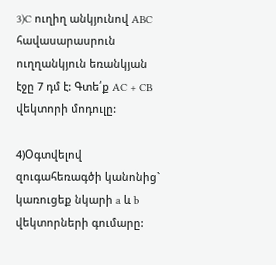3)C ուղիղ անկյունով ABC հավասարասրուն ուղղանկյուն եռանկյան էջը 7 դմ է: Գտե՛ք AC + CB վեկտորի մոդուլը:

4)Օգտվելով զուգահեռագծի կանոնից` կառուցեք նկարի a և b վեկտորների գումարը: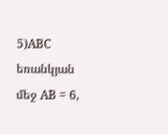5)ABC եռանկյան մեջ AB = 6,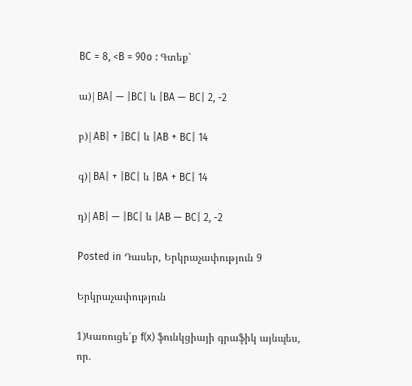BC = 8, <B = 90o : Գտեք՝

ա)|BA| — |BC| և |BA — BC| 2, -2

բ)|AB| + |BC| և |AB + BC| 14

գ)|BA| + |BC| և |BA + BC| 14

դ)|AB| — |BC| և |AB — BC| 2, -2

Posted in Դասեր, Երկրաչափություն 9

Երկրաչափություն

1)Կառուցե՛ք f(x) ֆունկցիայի գրաֆիկ այնպես, որ.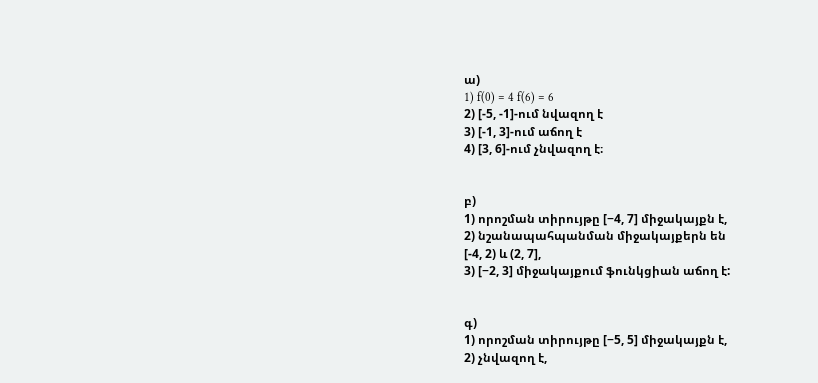ա)
1) f(0) = 4 f(6) = 6
2) [-5, -1]-ում նվազող է
3) [-1, 3]-ում աճող է
4) [3, 6]-ում չնվազող է։


բ)
1) որոշման տիրույթը [−4, 7] միջակայքն է,
2) նշանապահպանման միջակայքերն են
[-4, 2) և (2, 7],
3) [−2, 3] միջակայքում ֆունկցիան աճող է:


գ)
1) որոշման տիրույթը [−5, 5] միջակայքն է,
2) չնվազող է,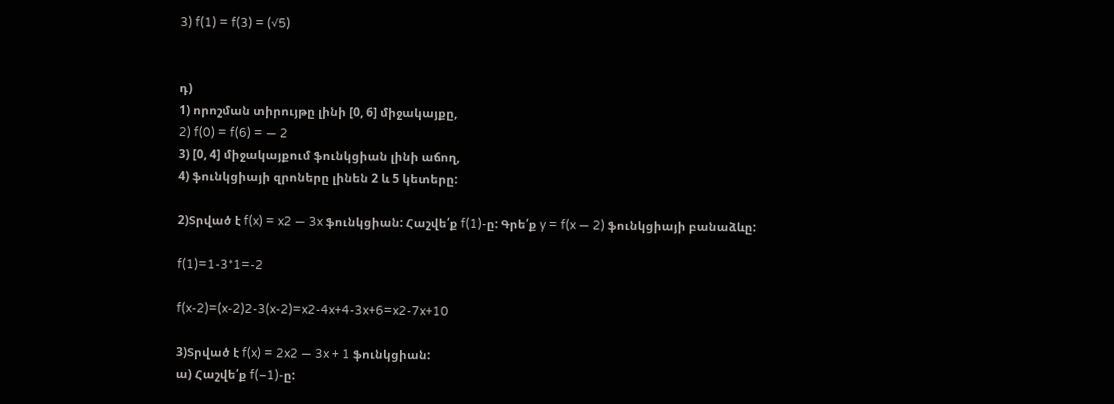3) f(1) = f(3) = (√5)


դ)
1) որոշման տիրույթը լինի [0, 6] միջակայքը,
2) f(0) = f(6) = — 2
3) [0, 4] միջակայքում ֆունկցիան լինի աճող,
4) ֆունկցիայի զրոները լինեն 2 և 5 կետերը:

2)Տրված է f(x) = x2 — 3x ֆունկցիան: Հաշվե՛ք f(1)-ը: Գրե՛ք y = f(x — 2) ֆունկցիայի բանաձևը:

f(1)=1-3*1=-2

f(x-2)=(x-2)2-3(x-2)=x2-4x+4-3x+6=x2-7x+10

3)Տրված է f(x) = 2x2 — 3x + 1 ֆունկցիան:
ա) Հաշվե՛ք f(–1)-ը: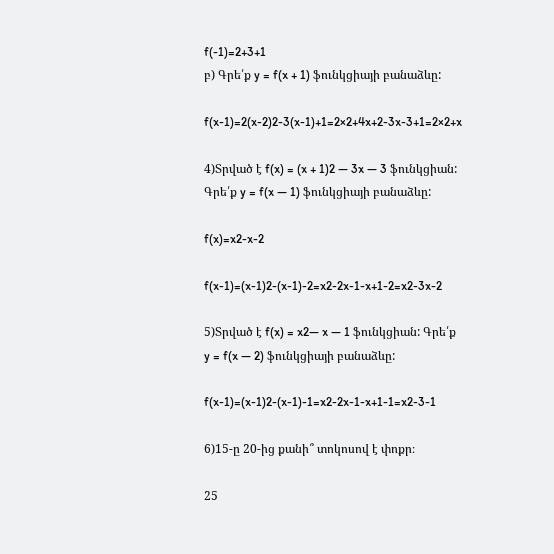f(-1)=2+3+1
բ) Գրե՛ք y = f(x + 1) ֆունկցիայի բանաձևը:

f(x-1)=2(x-2)2-3(x-1)+1=2×2+4x+2-3x-3+1=2×2+x

4)Տրված է f(x) = (x + 1)2 — 3x — 3 ֆունկցիան: Գրե՛ք y = f(x — 1) ֆունկցիայի բանաձևը:

f(x)=x2-x-2

f(x-1)=(x-1)2-(x-1)-2=x2-2x-1-x+1-2=x2-3x-2

5)Տրված է f(x) = x2— x — 1 ֆունկցիան: Գրե՛ք y = f(x — 2) ֆունկցիայի բանաձևը:

f(x-1)=(x-1)2-(x-1)-1=x2-2x-1-x+1-1=x2-3-1

6)15-ը 20-ից քանի՞ տոկոսով է փոքր։

25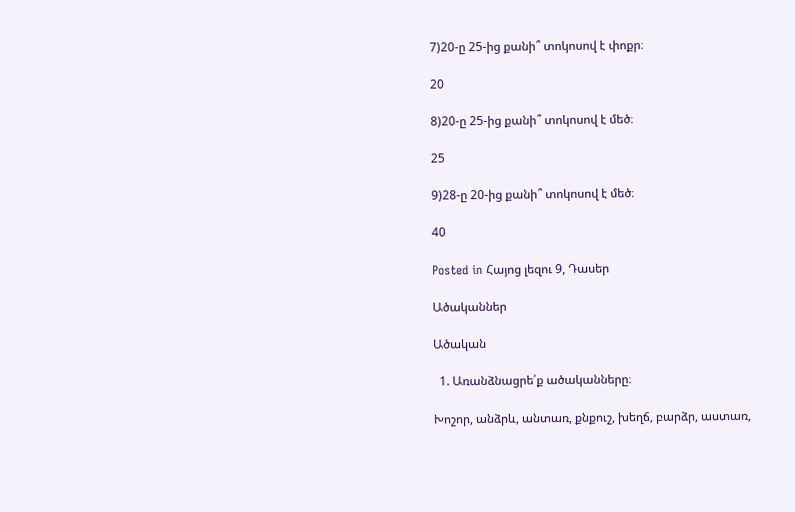7)20-ը 25-ից քանի՞ տոկոսով է փոքր։

20

8)20-ը 25-ից քանի՞ տոկոսով է մեծ։

25

9)28-ը 20-ից քանի՞ տոկոսով է մեծ։

40

Posted in Հայոց լեզու 9, Դասեր

Ածականներ

Ածական

  1. Առանձնացրե՛ք ածականները։

Խոշոր, անձրև, անտառ, քնքուշ, խեղճ, բարձր, աստառ,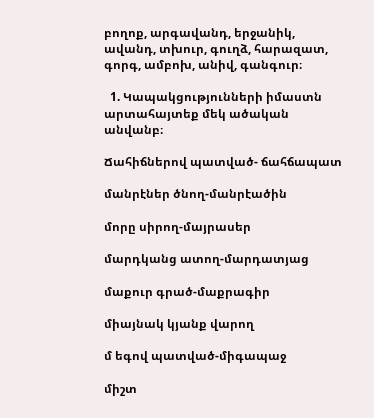բողոք, արգավանդ, երջանիկ, ավանդ, տխուր, գուղձ, հարազատ, գորգ, ամբոխ, անիվ, գանգուր։

  1. Կապակցությունների իմաստն արտահայտեք մեկ ածական անվանբ։

Ճահիճներով պատված- ճահճապատ

մանրէներ ծնող-մանրէածին

մորը սիրող-մայրասեր

մարդկանց ատող-մարդատյաց

մաքուր գրած-մաքրագիր

միայնակ կյանք վարող

մ եգով պատված-միգապաջ

միշտ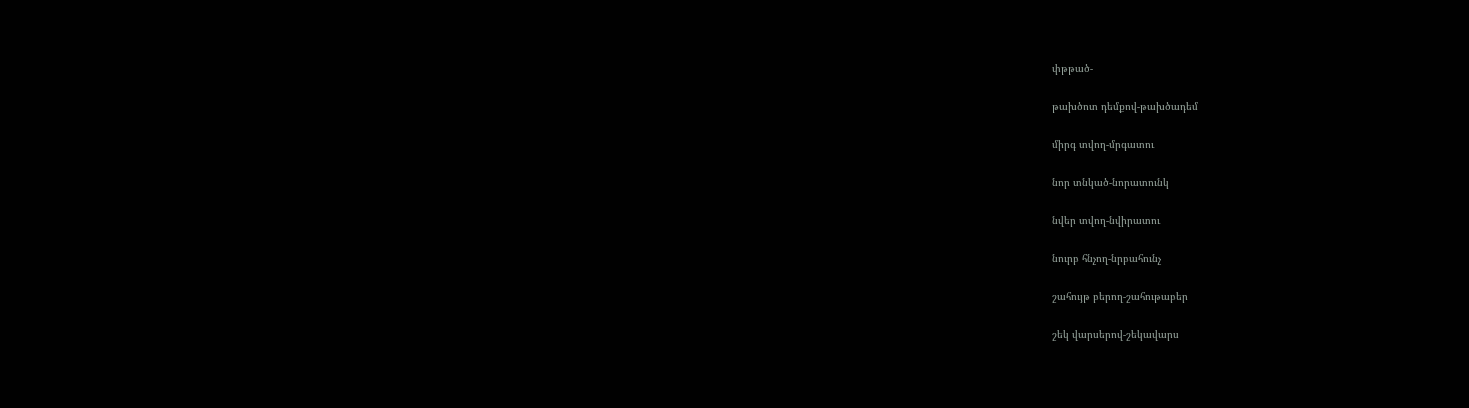փթթած-

թախծոտ դեմքով-թախծադեմ

միրգ տվող-մրգատու

նոր տնկած-նորատունկ

նվեր տվող-նվիրատու

նուրբ հնչող-նրբահունչ

շահույթ բերող-շահութաբեր

շեկ վարսերով-շեկավարս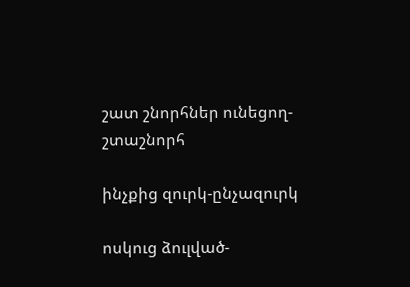շատ շնորհներ ունեցող-շտաշնորհ

ինչքից զուրկ-ընչազուրկ

ոսկուց ձուլված-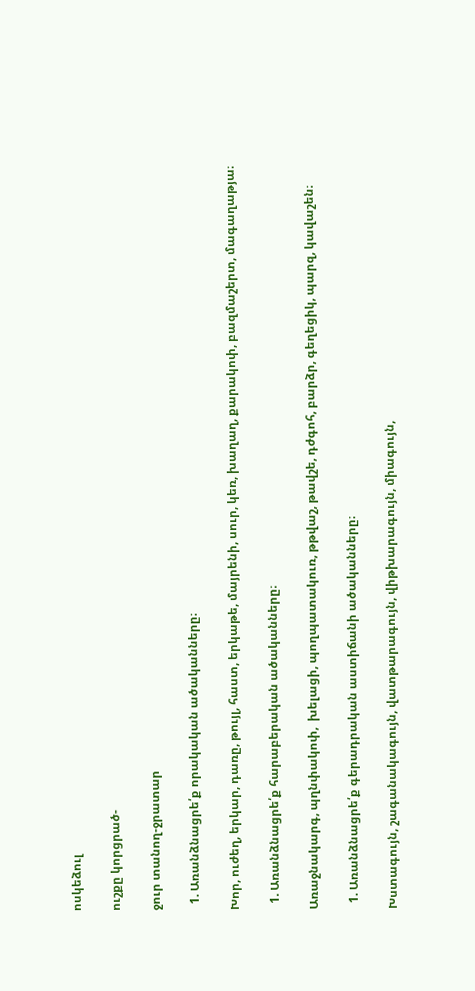ոսկեձուլ

ուշքը կորցրած-

ջուր տանող-ջրատար

  1. Առանձնացրե՛ք որակական ածականները։

Խոր, ուժեղ, երկար, դառը, թույլ, հաստ, երկաթե, մայրենի, սուր, կեռ, խաղաղ, քարակոփ, բազմաշերտ, մագաղաթյա։

  1. Առանձնացրե՛ք հարաբերական ածականները։

Առաջնակարգ, պղնփակոփ,  խելացի, պողպատակուռ, թթվաշ, թավշե, դժգոհ, բարձր, գեղեցիկ, պարզ, կավաշեն։

  1. Առանձնացրե՛ք գերադրական աստիճանի ածականները։

Խստագույն, շագանակագույն, վատթարագույն, վիթխարագույն, միագույն,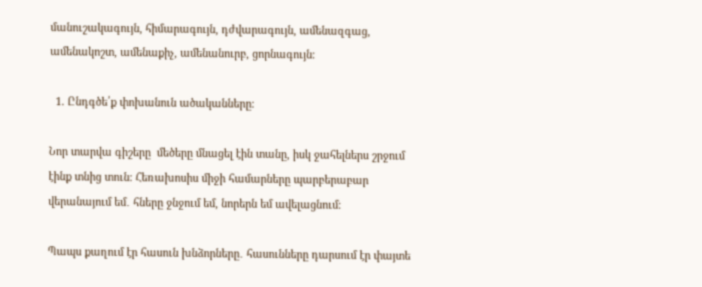մանուշակագույն, հիմարագույն, դժվարագույն, ամենազգաց, ամենակոշտ, ամենաքիչ, ամենանուրբ, ցորնագույն։

  1. Ընդգծե՛ք փոխանուն ածականները։

Նոր տարվա գիշերը  մեծերը մնացել էին տանը, իսկ ջահելներս շրջում էինք տնից տուն։ Հեռախոսիս միջի համարները պարբերաբար վերանայում եմ․ հները ջնջում եմ, նորերն եմ ավելացնում։

Պապս քաղում էր հասուն խնձորները․ հասունները դարսում էր փայտե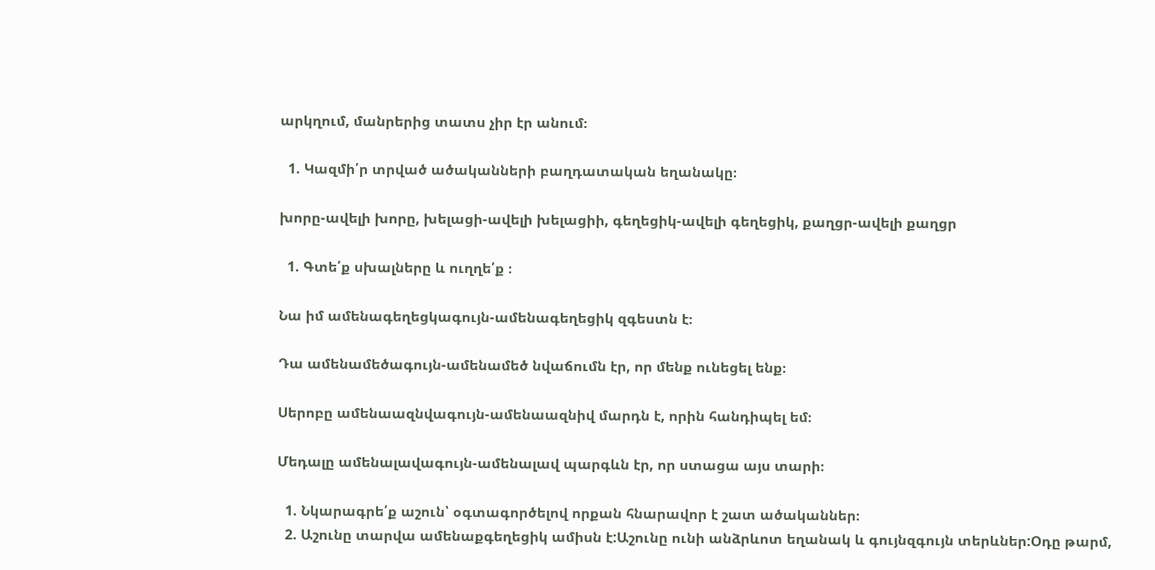արկղում, մանրերից տատս չիր էր անում։

  1. Կազմի՛ր տրված ածականների բաղդատական եղանակը։

խորը-ավելի խորը, խելացի-ավելի խելացիի, գեղեցիկ-ավելի գեղեցիկ, քաղցր-ավելի քաղցր

  1. Գտե՛ք սխալները և ուղղե՛ք ։

Նա իմ ամենագեղեցկագույն-ամենագեղեցիկ զգեստն է։

Դա ամենամեծագույն-ամենամեծ նվաճումն էր, որ մենք ունեցել ենք։

Սերոբը ամենաազնվագույն-ամենաազնիվ մարդն է, որին հանդիպել եմ։

Մեդալը ամենալավագույն-ամենալավ պարգևն էր, որ ստացա այս տարի։

  1. Նկարագրե՛ք աշուն՝ օգտագործելով որքան հնարավոր է շատ ածականներ։
  2. Աշունը տարվա ամենաքգեղեցիկ ամիսն է:Աշունը ունի անձրևոտ եղանակ և գույնզգույն տերևներ:Օդը թարմ,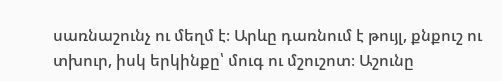սառնաշունչ ու մեղմ է։ Արևը դառնում է թույլ, քնքուշ ու տխուր, իսկ երկինքը՝ մուգ ու մշուշոտ։ Աշունը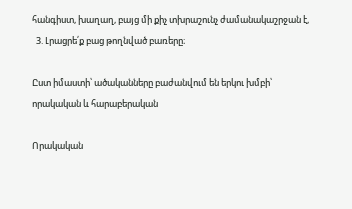հանգիստ, խաղաղ, բայց մի քիչ տխրաշունչ ժամանակաշրջան է,
  3. Լրացրե՛ք բաց թողնված բառերը։

Ըստ իմաստի՝ ածականները բաժանվում են երկու խմբի՝ որակական և հարաբերական

Որակական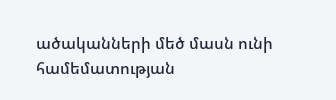ածականների մեծ մասն ունի համեմատության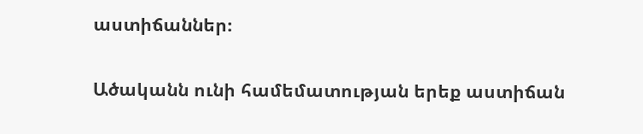աստիճաններ։

Ածականն ունի համեմատության երեք աստիճան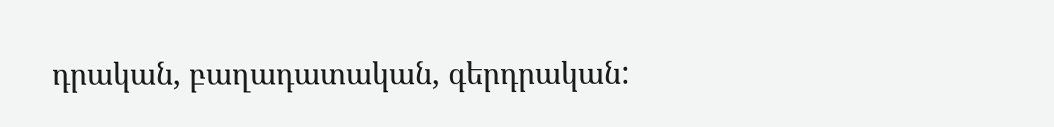դրական, բաղադատական, գերդրական: